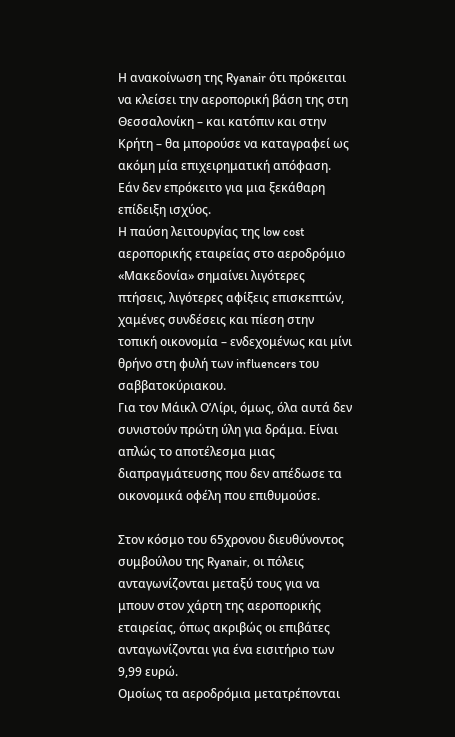Η ανακοίνωση της Ryanair ότι πρόκειται να κλείσει την αεροπορική βάση της στη Θεσσαλονίκη – και κατόπιν και στην Κρήτη – θα μπορούσε να καταγραφεί ως ακόμη μία επιχειρηματική απόφαση. Εάν δεν επρόκειτο για μια ξεκάθαρη επίδειξη ισχύος.
Η παύση λειτουργίας της low cost αεροπορικής εταιρείας στο αεροδρόμιο «Μακεδονία» σημαίνει λιγότερες πτήσεις, λιγότερες αφίξεις επισκεπτών, χαμένες συνδέσεις και πίεση στην τοπική οικονομία – ενδεχομένως και μίνι θρήνο στη φυλή των influencers του σαββατοκύριακου.
Για τον Μάικλ Ο’Λίρι, όμως, όλα αυτά δεν συνιστούν πρώτη ύλη για δράμα. Είναι απλώς το αποτέλεσμα μιας διαπραγμάτευσης που δεν απέδωσε τα οικονομικά οφέλη που επιθυμούσε.

Στον κόσμο του 65χρονου διευθύνοντος συμβούλου της Ryanair, οι πόλεις ανταγωνίζονται μεταξύ τους για να μπουν στον χάρτη της αεροπορικής εταιρείας, όπως ακριβώς οι επιβάτες ανταγωνίζονται για ένα εισιτήριο των 9,99 ευρώ.
Ομοίως τα αεροδρόμια μετατρέπονται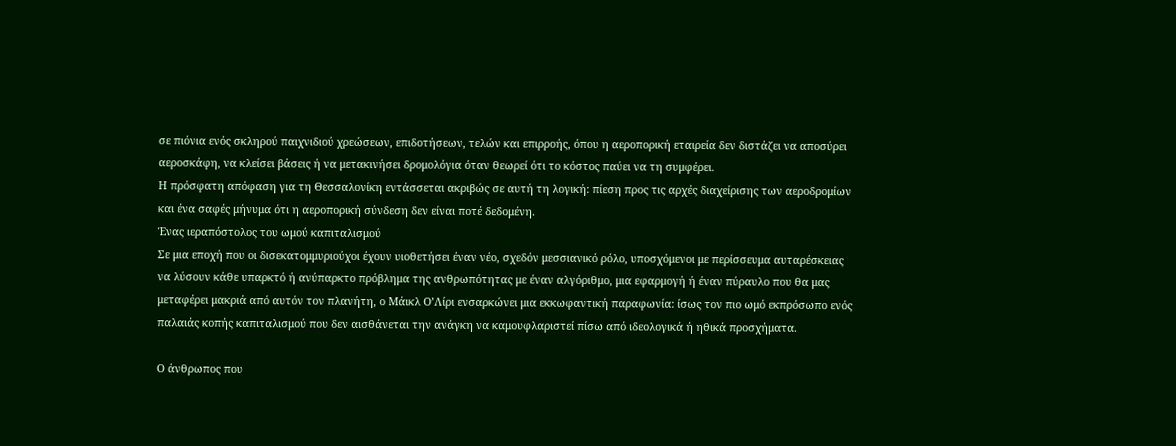σε πιόνια ενός σκληρού παιχνιδιού χρεώσεων, επιδοτήσεων, τελών και επιρροής, όπου η αεροπορική εταιρεία δεν διστάζει να αποσύρει αεροσκάφη, να κλείσει βάσεις ή να μετακινήσει δρομολόγια όταν θεωρεί ότι το κόστος παύει να τη συμφέρει.
Η πρόσφατη απόφαση για τη Θεσσαλονίκη εντάσσεται ακριβώς σε αυτή τη λογική: πίεση προς τις αρχές διαχείρισης των αεροδρομίων και ένα σαφές μήνυμα ότι η αεροπορική σύνδεση δεν είναι ποτέ δεδομένη.
Ένας ιεραπόστολος του ωμού καπιταλισμού
Σε μια εποχή που οι δισεκατομμυριούχοι έχουν υιοθετήσει έναν νέο, σχεδόν μεσσιανικό ρόλο, υποσχόμενοι με περίσσευμα αυταρέσκειας να λύσουν κάθε υπαρκτό ή ανύπαρκτο πρόβλημα της ανθρωπότητας με έναν αλγόριθμο, μια εφαρμογή ή έναν πύραυλο που θα μας μεταφέρει μακριά από αυτόν τον πλανήτη, ο Μάικλ Ο’Λίρι ενσαρκώνει μια εκκωφαντική παραφωνία: ίσως τον πιο ωμό εκπρόσωπο ενός παλαιάς κοπής καπιταλισμού που δεν αισθάνεται την ανάγκη να καμουφλαριστεί πίσω από ιδεολογικά ή ηθικά προσχήματα.

Ο άνθρωπος που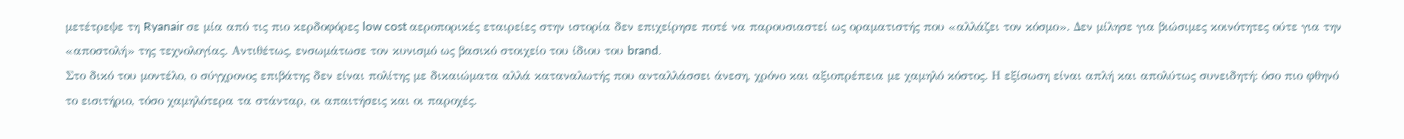μετέτρεψε τη Ryanair σε μία από τις πιο κερδοφόρες low cost αεροπορικές εταιρείες στην ιστορία δεν επιχείρησε ποτέ να παρουσιαστεί ως οραματιστής που «αλλάζει τον κόσμο». Δεν μίλησε για βιώσιμες κοινότητες ούτε για την «αποστολή» της τεχνολογίας. Αντιθέτως, ενσωμάτωσε τον κυνισμό ως βασικό στοιχείο του ίδιου του brand.
Στο δικό του μοντέλο, ο σύγχρονος επιβάτης δεν είναι πολίτης με δικαιώματα αλλά καταναλωτής που ανταλλάσσει άνεση, χρόνο και αξιοπρέπεια με χαμηλό κόστος. Η εξίσωση είναι απλή και απολύτως συνειδητή: όσο πιο φθηνό το εισιτήριο, τόσο χαμηλότερα τα στάνταρ, οι απαιτήσεις και οι παροχές.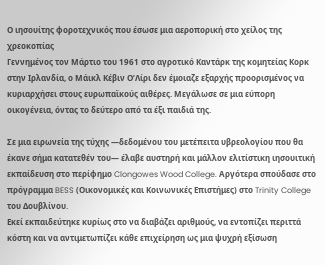Ο ιησουίτης φοροτεχνικός που έσωσε μια αεροπορική στο χείλος της χρεοκοπίας
Γεννημένος τον Μάρτιο του 1961 στο αγροτικό Καντάρκ της κομητείας Κορκ στην Ιρλανδία, ο Μάικλ Κέβιν Ο’Λίρι δεν έμοιαζε εξαρχής προορισμένος να κυριαρχήσει στους ευρωπαϊκούς αιθέρες. Μεγάλωσε σε μια εύπορη οικογένεια, όντας το δεύτερο από τα έξι παιδιά της.

Σε μια ειρωνεία της τύχης —δεδομένου του μετέπειτα υβρεολογίου που θα έκανε σήμα κατατεθέν του— έλαβε αυστηρή και μάλλον ελιτίστικη ιησουιτική εκπαίδευση στο περίφημο Clongowes Wood College. Αργότερα σπούδασε στο πρόγραμμα BESS (Οικονομικές και Κοινωνικές Επιστήμες) στο Trinity College του Δουβλίνου.
Εκεί εκπαιδεύτηκε κυρίως στο να διαβάζει αριθμούς, να εντοπίζει περιττά κόστη και να αντιμετωπίζει κάθε επιχείρηση ως μια ψυχρή εξίσωση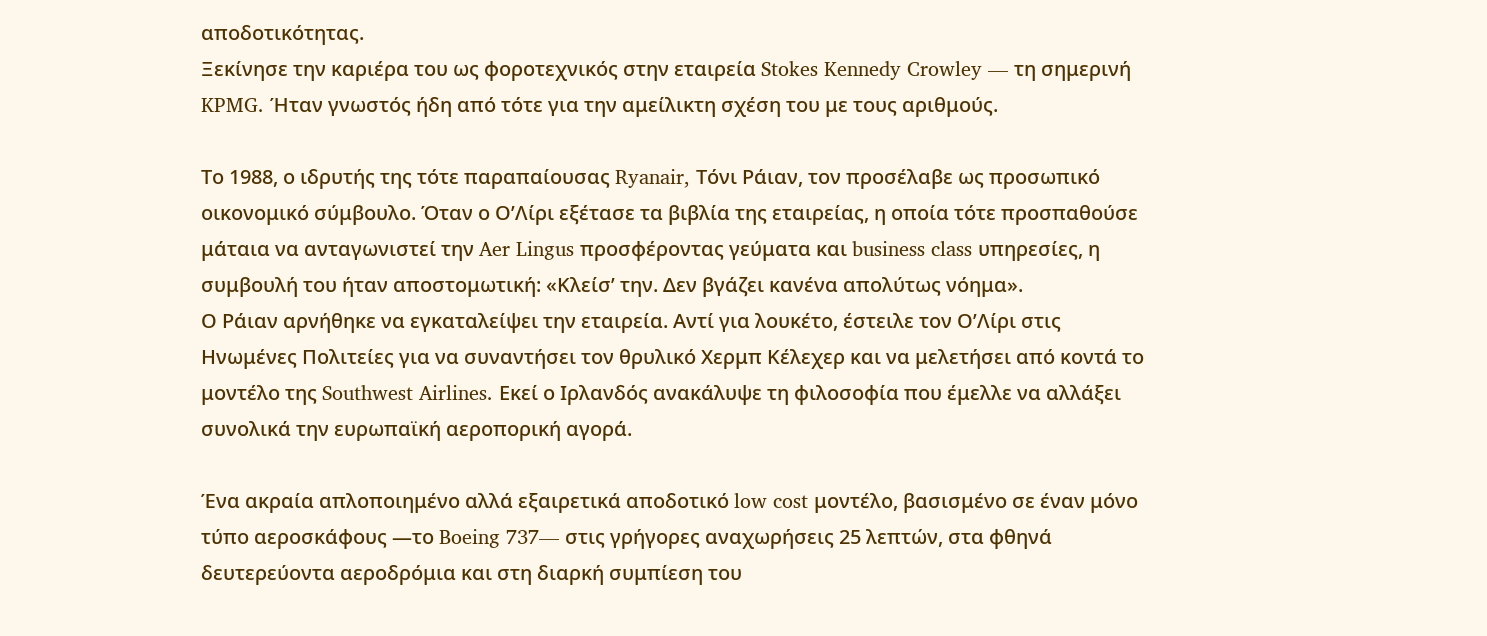αποδοτικότητας.
Ξεκίνησε την καριέρα του ως φοροτεχνικός στην εταιρεία Stokes Kennedy Crowley — τη σημερινή KPMG. Ήταν γνωστός ήδη από τότε για την αμείλικτη σχέση του με τους αριθμούς.

Το 1988, ο ιδρυτής της τότε παραπαίουσας Ryanair, Τόνι Ράιαν, τον προσέλαβε ως προσωπικό οικονομικό σύμβουλο. Όταν ο Ο’Λίρι εξέτασε τα βιβλία της εταιρείας, η οποία τότε προσπαθούσε μάταια να ανταγωνιστεί την Aer Lingus προσφέροντας γεύματα και business class υπηρεσίες, η συμβουλή του ήταν αποστομωτική: «Κλείσ’ την. Δεν βγάζει κανένα απολύτως νόημα».
Ο Ράιαν αρνήθηκε να εγκαταλείψει την εταιρεία. Αντί για λουκέτο, έστειλε τον Ο’Λίρι στις Ηνωμένες Πολιτείες για να συναντήσει τον θρυλικό Χερμπ Κέλεχερ και να μελετήσει από κοντά το μοντέλο της Southwest Airlines. Εκεί ο Ιρλανδός ανακάλυψε τη φιλοσοφία που έμελλε να αλλάξει συνολικά την ευρωπαϊκή αεροπορική αγορά.

Ένα ακραία απλοποιημένο αλλά εξαιρετικά αποδοτικό low cost μοντέλο, βασισμένο σε έναν μόνο τύπο αεροσκάφους —το Boeing 737— στις γρήγορες αναχωρήσεις 25 λεπτών, στα φθηνά δευτερεύοντα αεροδρόμια και στη διαρκή συμπίεση του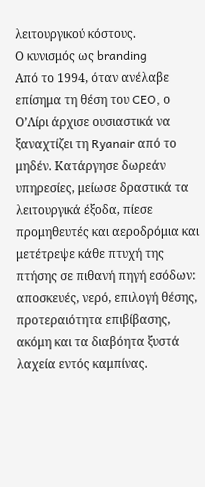λειτουργικού κόστους.
Ο κυνισμός ως branding
Από το 1994, όταν ανέλαβε επίσημα τη θέση του CEO, ο Ο’Λίρι άρχισε ουσιαστικά να ξαναχτίζει τη Ryanair από το μηδέν. Κατάργησε δωρεάν υπηρεσίες, μείωσε δραστικά τα λειτουργικά έξοδα, πίεσε προμηθευτές και αεροδρόμια και μετέτρεψε κάθε πτυχή της πτήσης σε πιθανή πηγή εσόδων: αποσκευές, νερό, επιλογή θέσης, προτεραιότητα επιβίβασης, ακόμη και τα διαβόητα ξυστά λαχεία εντός καμπίνας.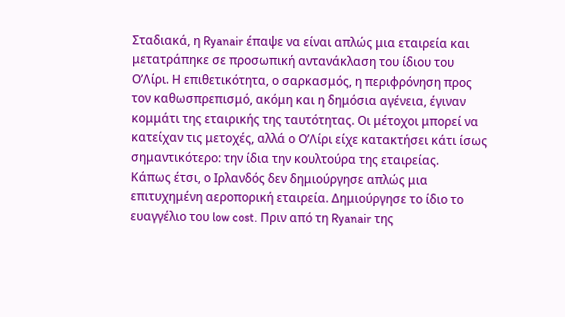Σταδιακά, η Ryanair έπαψε να είναι απλώς μια εταιρεία και μετατράπηκε σε προσωπική αντανάκλαση του ίδιου του Ο’Λίρι. Η επιθετικότητα, ο σαρκασμός, η περιφρόνηση προς τον καθωσπρεπισμό, ακόμη και η δημόσια αγένεια, έγιναν κομμάτι της εταιρικής της ταυτότητας. Οι μέτοχοι μπορεί να κατείχαν τις μετοχές, αλλά ο Ο’Λίρι είχε κατακτήσει κάτι ίσως σημαντικότερο: την ίδια την κουλτούρα της εταιρείας.
Κάπως έτσι, ο Ιρλανδός δεν δημιούργησε απλώς μια επιτυχημένη αεροπορική εταιρεία. Δημιούργησε το ίδιο το ευαγγέλιο του low cost. Πριν από τη Ryanair της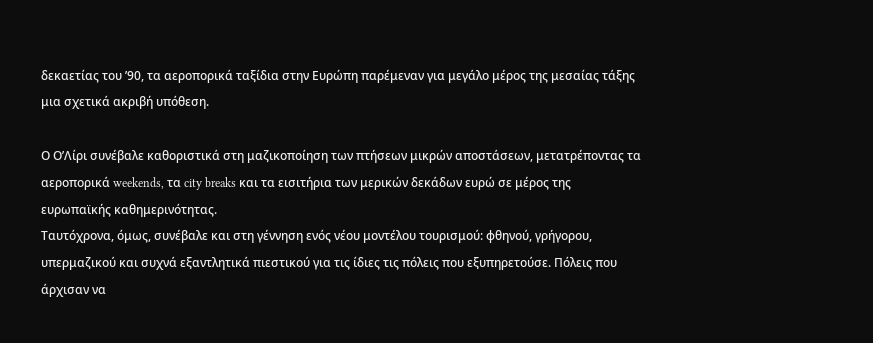δεκαετίας του ’90, τα αεροπορικά ταξίδια στην Ευρώπη παρέμεναν για μεγάλο μέρος της μεσαίας τάξης μια σχετικά ακριβή υπόθεση.

Ο Ο’Λίρι συνέβαλε καθοριστικά στη μαζικοποίηση των πτήσεων μικρών αποστάσεων, μετατρέποντας τα αεροπορικά weekends, τα city breaks και τα εισιτήρια των μερικών δεκάδων ευρώ σε μέρος της ευρωπαϊκής καθημερινότητας.
Ταυτόχρονα, όμως, συνέβαλε και στη γέννηση ενός νέου μοντέλου τουρισμού: φθηνού, γρήγορου, υπερμαζικού και συχνά εξαντλητικά πιεστικού για τις ίδιες τις πόλεις που εξυπηρετούσε. Πόλεις που άρχισαν να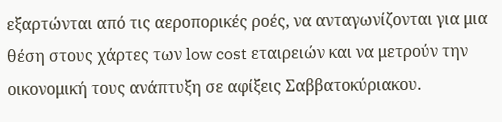εξαρτώνται από τις αεροπορικές ροές, να ανταγωνίζονται για μια θέση στους χάρτες των low cost εταιρειών και να μετρούν την οικονομική τους ανάπτυξη σε αφίξεις Σαββατοκύριακου.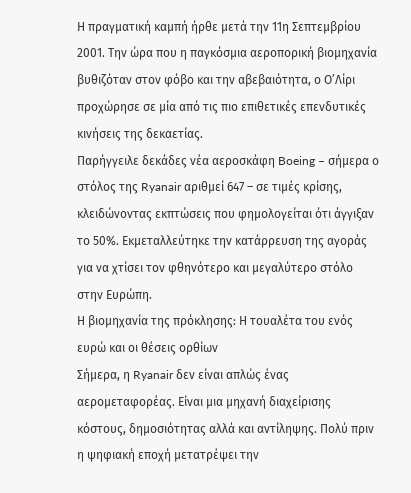Η πραγματική καμπή ήρθε μετά την 11η Σεπτεμβρίου 2001. Την ώρα που η παγκόσμια αεροπορική βιομηχανία βυθιζόταν στον φόβο και την αβεβαιότητα, ο Ο’Λίρι προχώρησε σε μία από τις πιο επιθετικές επενδυτικές κινήσεις της δεκαετίας.
Παρήγγειλε δεκάδες νέα αεροσκάφη Boeing – σήμερα ο στόλος της Ryanair αριθμεί 647 – σε τιμές κρίσης, κλειδώνοντας εκπτώσεις που φημολογείται ότι άγγιξαν το 50%. Εκμεταλλεύτηκε την κατάρρευση της αγοράς για να χτίσει τον φθηνότερο και μεγαλύτερο στόλο στην Ευρώπη.
Η βιομηχανία της πρόκλησης: Η τουαλέτα του ενός ευρώ και οι θέσεις ορθίων
Σήμερα, η Ryanair δεν είναι απλώς ένας αερομεταφορέας. Είναι μια μηχανή διαχείρισης κόστους, δημοσιότητας αλλά και αντίληψης. Πολύ πριν η ψηφιακή εποχή μετατρέψει την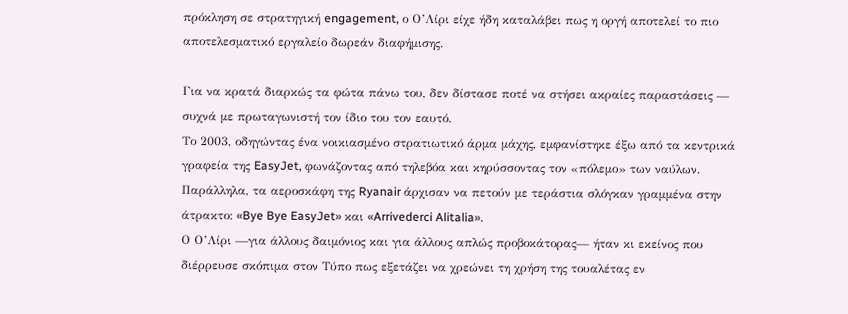πρόκληση σε στρατηγική engagement, ο Ο’Λίρι είχε ήδη καταλάβει πως η οργή αποτελεί το πιο αποτελεσματικό εργαλείο δωρεάν διαφήμισης.

Για να κρατά διαρκώς τα φώτα πάνω του, δεν δίστασε ποτέ να στήσει ακραίες παραστάσεις — συχνά με πρωταγωνιστή τον ίδιο του τον εαυτό.
Το 2003, οδηγώντας ένα νοικιασμένο στρατιωτικό άρμα μάχης, εμφανίστηκε έξω από τα κεντρικά γραφεία της EasyJet, φωνάζοντας από τηλεβόα και κηρύσσοντας τον «πόλεμο» των ναύλων. Παράλληλα, τα αεροσκάφη της Ryanair άρχισαν να πετούν με τεράστια σλόγκαν γραμμένα στην άτρακτο: «Bye Bye EasyJet» και «Arrivederci Alitalia».
Ο Ο’Λίρι —για άλλους δαιμόνιος και για άλλους απλώς προβοκάτορας— ήταν κι εκείνος που διέρρευσε σκόπιμα στον Τύπο πως εξετάζει να χρεώνει τη χρήση της τουαλέτας εν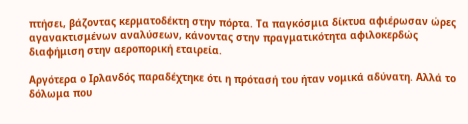πτήσει, βάζοντας κερματοδέκτη στην πόρτα. Τα παγκόσμια δίκτυα αφιέρωσαν ώρες αγανακτισμένων αναλύσεων, κάνοντας στην πραγματικότητα αφιλοκερδώς διαφήμιση στην αεροπορική εταιρεία.

Αργότερα ο Ιρλανδός παραδέχτηκε ότι η πρότασή του ήταν νομικά αδύνατη. Αλλά το δόλωμα που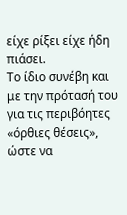είχε ρίξει είχε ήδη πιάσει.
Το ίδιο συνέβη και με την πρότασή του για τις περιβόητες «όρθιες θέσεις», ώστε να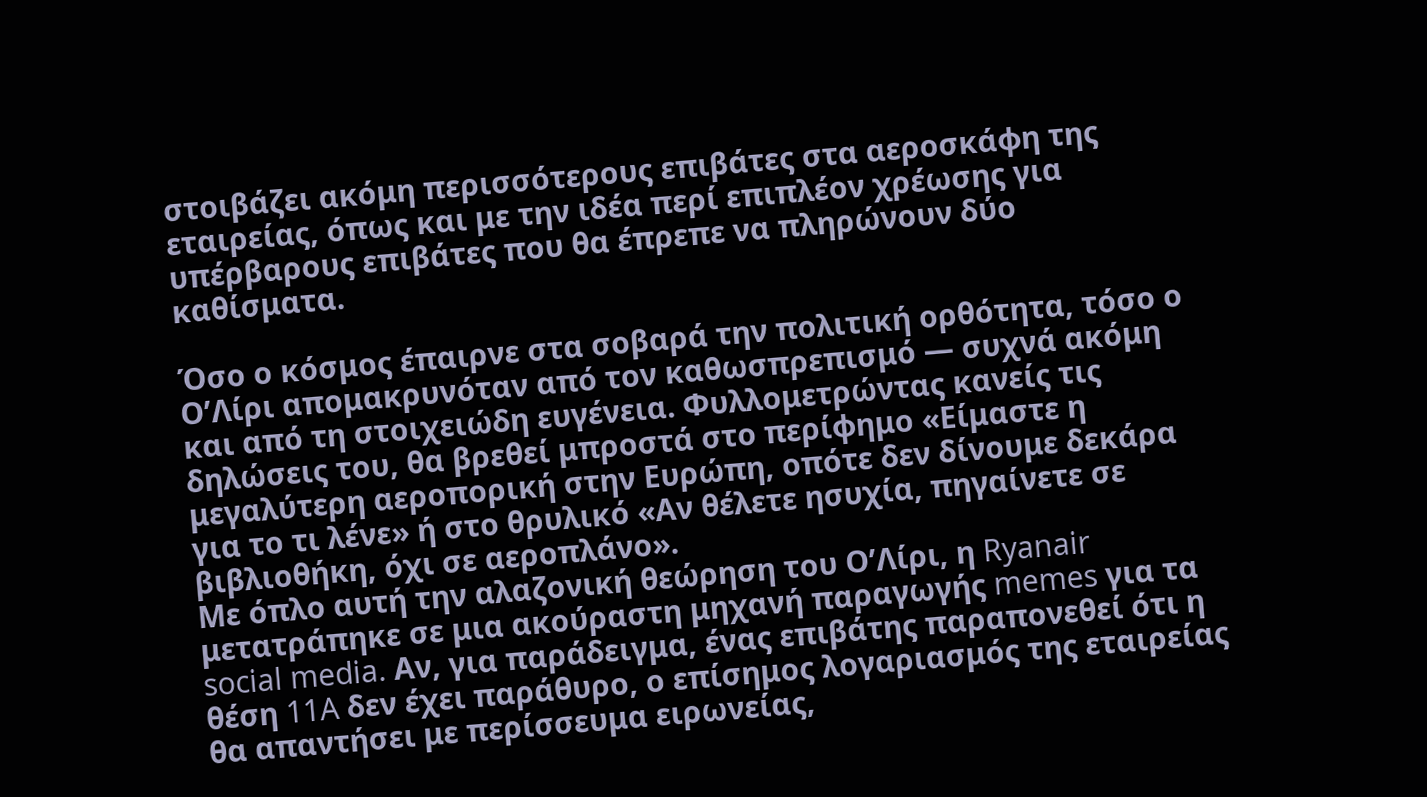στοιβάζει ακόμη περισσότερους επιβάτες στα αεροσκάφη της εταιρείας, όπως και με την ιδέα περί επιπλέον χρέωσης για υπέρβαρους επιβάτες που θα έπρεπε να πληρώνουν δύο καθίσματα.

Όσο ο κόσμος έπαιρνε στα σοβαρά την πολιτική ορθότητα, τόσο ο Ο’Λίρι απομακρυνόταν από τον καθωσπρεπισμό — συχνά ακόμη και από τη στοιχειώδη ευγένεια. Φυλλομετρώντας κανείς τις δηλώσεις του, θα βρεθεί μπροστά στο περίφημο «Είμαστε η μεγαλύτερη αεροπορική στην Ευρώπη, οπότε δεν δίνουμε δεκάρα για το τι λένε» ή στο θρυλικό «Αν θέλετε ησυχία, πηγαίνετε σε βιβλιοθήκη, όχι σε αεροπλάνο».
Με όπλο αυτή την αλαζονική θεώρηση του Ο’Λίρι, η Ryanair μετατράπηκε σε μια ακούραστη μηχανή παραγωγής memes για τα social media. Αν, για παράδειγμα, ένας επιβάτης παραπονεθεί ότι η θέση 11A δεν έχει παράθυρο, ο επίσημος λογαριασμός της εταιρείας θα απαντήσει με περίσσευμα ειρωνείας,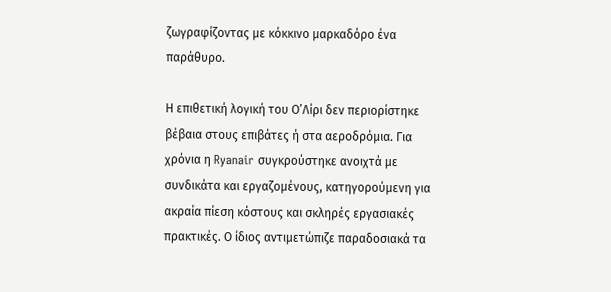ζωγραφίζοντας με κόκκινο μαρκαδόρο ένα παράθυρο.

Η επιθετική λογική του Ο’Λίρι δεν περιορίστηκε βέβαια στους επιβάτες ή στα αεροδρόμια. Για χρόνια η Ryanair συγκρούστηκε ανοιχτά με συνδικάτα και εργαζομένους, κατηγορούμενη για ακραία πίεση κόστους και σκληρές εργασιακές πρακτικές. Ο ίδιος αντιμετώπιζε παραδοσιακά τα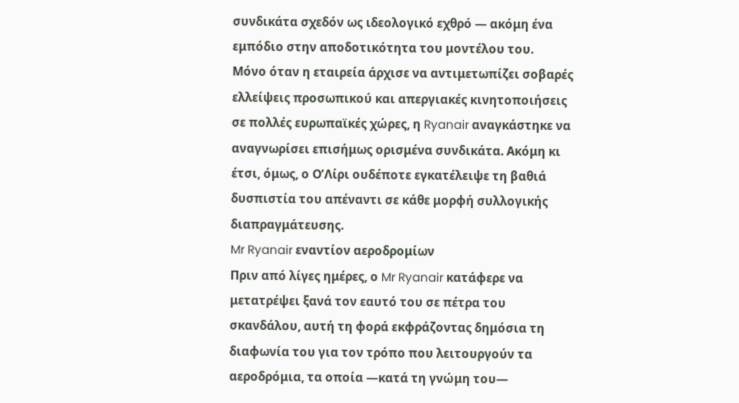συνδικάτα σχεδόν ως ιδεολογικό εχθρό — ακόμη ένα εμπόδιο στην αποδοτικότητα του μοντέλου του.
Μόνο όταν η εταιρεία άρχισε να αντιμετωπίζει σοβαρές ελλείψεις προσωπικού και απεργιακές κινητοποιήσεις σε πολλές ευρωπαϊκές χώρες, η Ryanair αναγκάστηκε να αναγνωρίσει επισήμως ορισμένα συνδικάτα. Ακόμη κι έτσι, όμως, ο Ο’Λίρι ουδέποτε εγκατέλειψε τη βαθιά δυσπιστία του απέναντι σε κάθε μορφή συλλογικής διαπραγμάτευσης.
Mr Ryanair εναντίον αεροδρομίων
Πριν από λίγες ημέρες, ο Mr Ryanair κατάφερε να μετατρέψει ξανά τον εαυτό του σε πέτρα του σκανδάλου, αυτή τη φορά εκφράζοντας δημόσια τη διαφωνία του για τον τρόπο που λειτουργούν τα αεροδρόμια, τα οποία —κατά τη γνώμη του—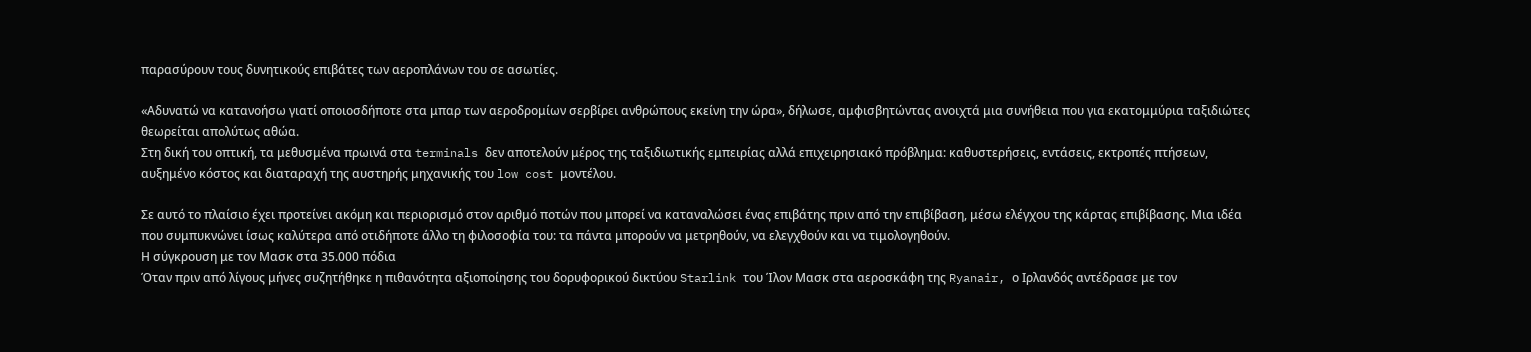παρασύρουν τους δυνητικούς επιβάτες των αεροπλάνων του σε ασωτίες.

«Αδυνατώ να κατανοήσω γιατί οποιοσδήποτε στα μπαρ των αεροδρομίων σερβίρει ανθρώπους εκείνη την ώρα», δήλωσε, αμφισβητώντας ανοιχτά μια συνήθεια που για εκατομμύρια ταξιδιώτες θεωρείται απολύτως αθώα.
Στη δική του οπτική, τα μεθυσμένα πρωινά στα terminals δεν αποτελούν μέρος της ταξιδιωτικής εμπειρίας αλλά επιχειρησιακό πρόβλημα: καθυστερήσεις, εντάσεις, εκτροπές πτήσεων, αυξημένο κόστος και διαταραχή της αυστηρής μηχανικής του low cost μοντέλου.

Σε αυτό το πλαίσιο έχει προτείνει ακόμη και περιορισμό στον αριθμό ποτών που μπορεί να καταναλώσει ένας επιβάτης πριν από την επιβίβαση, μέσω ελέγχου της κάρτας επιβίβασης. Μια ιδέα που συμπυκνώνει ίσως καλύτερα από οτιδήποτε άλλο τη φιλοσοφία του: τα πάντα μπορούν να μετρηθούν, να ελεγχθούν και να τιμολογηθούν.
Η σύγκρουση με τον Μασκ στα 35.000 πόδια
Όταν πριν από λίγους μήνες συζητήθηκε η πιθανότητα αξιοποίησης του δορυφορικού δικτύου Starlink του Ίλον Μασκ στα αεροσκάφη της Ryanair, ο Ιρλανδός αντέδρασε με τον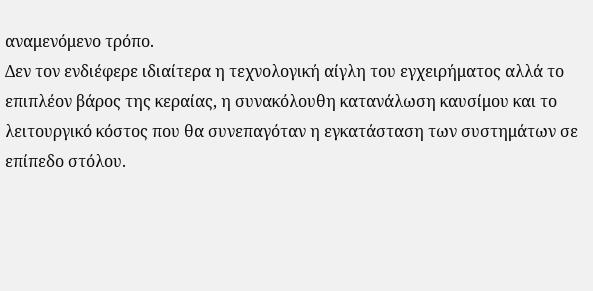αναμενόμενο τρόπο.
Δεν τον ενδιέφερε ιδιαίτερα η τεχνολογική αίγλη του εγχειρήματος αλλά το επιπλέον βάρος της κεραίας, η συνακόλουθη κατανάλωση καυσίμου και το λειτουργικό κόστος που θα συνεπαγόταν η εγκατάσταση των συστημάτων σε επίπεδο στόλου.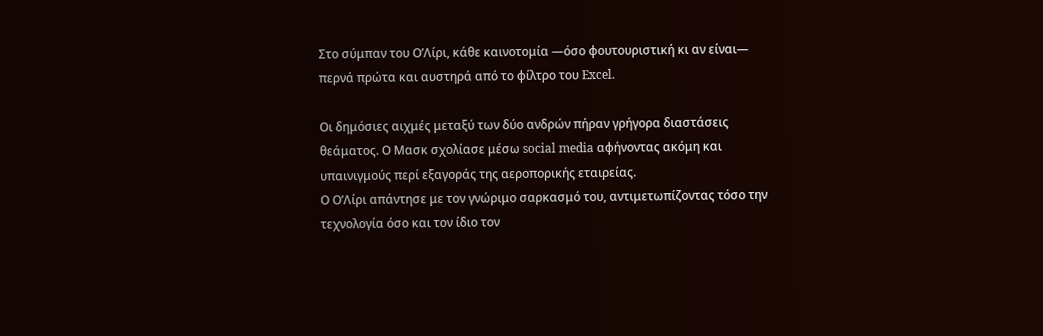Στο σύμπαν του Ο’Λίρι, κάθε καινοτομία —όσο φουτουριστική κι αν είναι— περνά πρώτα και αυστηρά από το φίλτρο του Excel.

Οι δημόσιες αιχμές μεταξύ των δύο ανδρών πήραν γρήγορα διαστάσεις θεάματος. Ο Μασκ σχολίασε μέσω social media αφήνοντας ακόμη και υπαινιγμούς περί εξαγοράς της αεροπορικής εταιρείας.
Ο Ο’Λίρι απάντησε με τον γνώριμο σαρκασμό του, αντιμετωπίζοντας τόσο την τεχνολογία όσο και τον ίδιο τον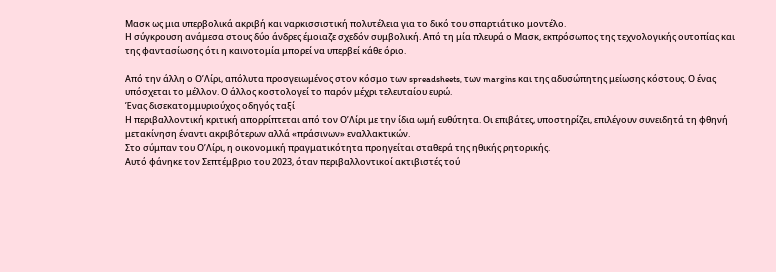Μασκ ως μια υπερβολικά ακριβή και ναρκισσιστική πολυτέλεια για το δικό του σπαρτιάτικο μοντέλο.
Η σύγκρουση ανάμεσα στους δύο άνδρες έμοιαζε σχεδόν συμβολική. Από τη μία πλευρά ο Μασκ, εκπρόσωπος της τεχνολογικής ουτοπίας και της φαντασίωσης ότι η καινοτομία μπορεί να υπερβεί κάθε όριο.

Από την άλλη ο Ο’Λίρι, απόλυτα προσγειωμένος στον κόσμο των spreadsheets, των margins και της αδυσώπητης μείωσης κόστους. Ο ένας υπόσχεται το μέλλον. Ο άλλος κοστολογεί το παρόν μέχρι τελευταίου ευρώ.
Ένας δισεκατομμυριούχος οδηγός ταξί
Η περιβαλλοντική κριτική απορρίπτεται από τον Ο’Λίρι με την ίδια ωμή ευθύτητα. Οι επιβάτες, υποστηρίζει, επιλέγουν συνειδητά τη φθηνή μετακίνηση έναντι ακριβότερων αλλά «πράσινων» εναλλακτικών.
Στο σύμπαν του Ο’Λίρι, η οικονομική πραγματικότητα προηγείται σταθερά της ηθικής ρητορικής.
Αυτό φάνηκε τον Σεπτέμβριο του 2023, όταν περιβαλλοντικοί ακτιβιστές τού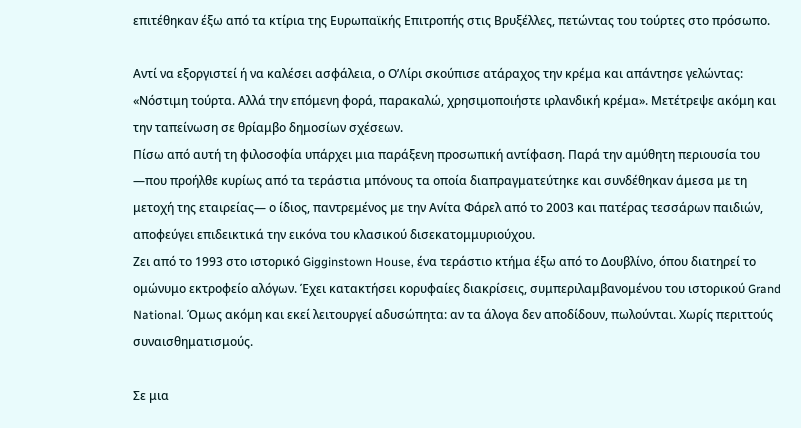επιτέθηκαν έξω από τα κτίρια της Ευρωπαϊκής Επιτροπής στις Βρυξέλλες, πετώντας του τούρτες στο πρόσωπο.

Αντί να εξοργιστεί ή να καλέσει ασφάλεια, ο Ο’Λίρι σκούπισε ατάραχος την κρέμα και απάντησε γελώντας: «Νόστιμη τούρτα. Αλλά την επόμενη φορά, παρακαλώ, χρησιμοποιήστε ιρλανδική κρέμα». Μετέτρεψε ακόμη και την ταπείνωση σε θρίαμβο δημοσίων σχέσεων.
Πίσω από αυτή τη φιλοσοφία υπάρχει μια παράξενη προσωπική αντίφαση. Παρά την αμύθητη περιουσία του —που προήλθε κυρίως από τα τεράστια μπόνους τα οποία διαπραγματεύτηκε και συνδέθηκαν άμεσα με τη μετοχή της εταιρείας— ο ίδιος, παντρεμένος με την Ανίτα Φάρελ από το 2003 και πατέρας τεσσάρων παιδιών, αποφεύγει επιδεικτικά την εικόνα του κλασικού δισεκατομμυριούχου.
Ζει από το 1993 στο ιστορικό Gigginstown House, ένα τεράστιο κτήμα έξω από το Δουβλίνο, όπου διατηρεί το ομώνυμο εκτροφείο αλόγων. Έχει κατακτήσει κορυφαίες διακρίσεις, συμπεριλαμβανομένου του ιστορικού Grand National. Όμως ακόμη και εκεί λειτουργεί αδυσώπητα: αν τα άλογα δεν αποδίδουν, πωλούνται. Χωρίς περιττούς συναισθηματισμούς.

Σε μια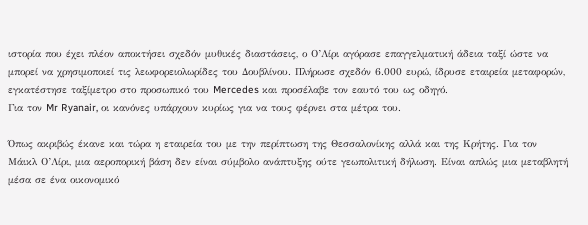ιστορία που έχει πλέον αποκτήσει σχεδόν μυθικές διαστάσεις, ο Ο’Λίρι αγόρασε επαγγελματική άδεια ταξί ώστε να μπορεί να χρησιμοποιεί τις λεωφορειολωρίδες του Δουβλίνου. Πλήρωσε σχεδόν 6.000 ευρώ, ίδρυσε εταιρεία μεταφορών, εγκατέστησε ταξίμετρο στο προσωπικό του Mercedes και προσέλαβε τον εαυτό του ως οδηγό.
Για τον Mr Ryanair, οι κανόνες υπάρχουν κυρίως για να τους φέρνει στα μέτρα του.

Όπως ακριβώς έκανε και τώρα η εταιρεία του με την περίπτωση της Θεσσαλονίκης αλλά και της Κρήτης. Για τον Μάικλ Ο’Λίρι, μια αεροπορική βάση δεν είναι σύμβολο ανάπτυξης ούτε γεωπολιτική δήλωση. Είναι απλώς μια μεταβλητή μέσα σε ένα οικονομικό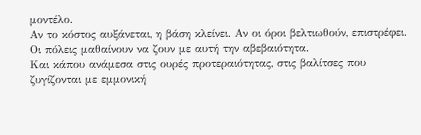μοντέλο.
Αν το κόστος αυξάνεται, η βάση κλείνει. Αν οι όροι βελτιωθούν, επιστρέφει. Οι πόλεις μαθαίνουν να ζουν με αυτή την αβεβαιότητα.
Και κάπου ανάμεσα στις ουρές προτεραιότητας, στις βαλίτσες που ζυγίζονται με εμμονική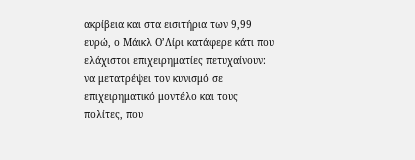ακρίβεια και στα εισιτήρια των 9,99 ευρώ, ο Μάικλ Ο’Λίρι κατάφερε κάτι που ελάχιστοι επιχειρηματίες πετυχαίνουν: να μετατρέψει τον κυνισμό σε επιχειρηματικό μοντέλο και τους πολίτες, που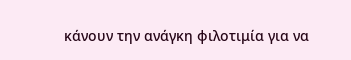κάνουν την ανάγκη φιλοτιμία για να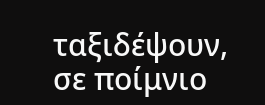ταξιδέψουν, σε ποίμνιο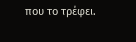που το τρέφει.